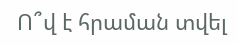Ո՞վ է հրաման տվել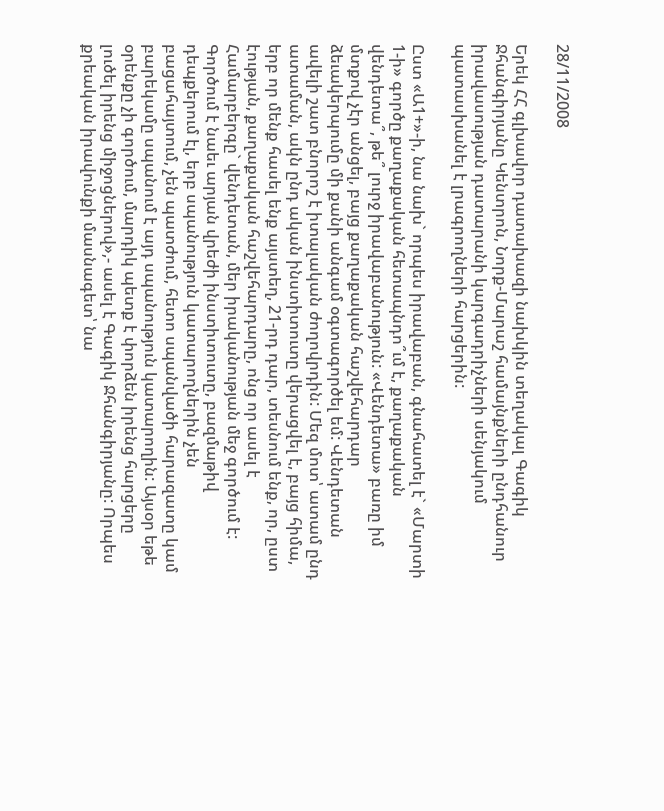28/11/2008

Երեկ ՀՀ գլխավոր դատախազի նախկին տեղակալ Գագիկ Ջհանգիրյանը Կենտրոն, Նորք-Մարաշ համայնքների ընդհանուր իրավասության դատարանի կարգադրիչների սենյակում պատասխանել է լրագրողների հարցերին:

Ըստ «Ա1+»-ի, նա նախ` որպես իրավաբան, գնահատել է` «Մարտի 1-ի» գործը քաղաքական հետապնդո՞ւմ է, քաղաքական վենդետա՞, թե՞ լուրջ իրավաբանություն: «Վենդետա» բառը իմ մտքով չէր անցել, բայց քաղաքական հաշվեհարդար ձեւակերպումը մի քանի անգամ օգտագործել եմ: Վենդետան ավելի շատ բնորոշ է իտալական ժողովրդին: Մեզ մոտ՝ ատամ ընդ ատաման, ակն ընդ ական ինստիտուտը վերացվել է, բայց հիմա, երբ որ մենք հասել ենք այստեղ, 21-րդ դար, տեսնում ենք, որ, ըստ էության, քաղաքական հաշվեհարդարը, ոնց որ ասել է Համարբերգը` վենդետան, մեր իրականության մեջ գործում է: Գործում է նաեւ արյան վրեժի ինստիտուտը, բազմաթիվ դեպքերում էլ, երբ սպանություն կատարողներին չեն բացահայտում, չեն պատժում, հետո սպանվածի հարազատը կամ բարեկամը սպանում է այդ սպանություն կատարողին: Այսօր եթե օրենքը չի գործում, մարդիկ պետք է փորձեն իրենց հարցերը լուծել իրենց միջոցներով»,- ասել է Գագիկ Ջհանգիրյանը: Որպես քրեական իրավունքի մասնագետ՝ նա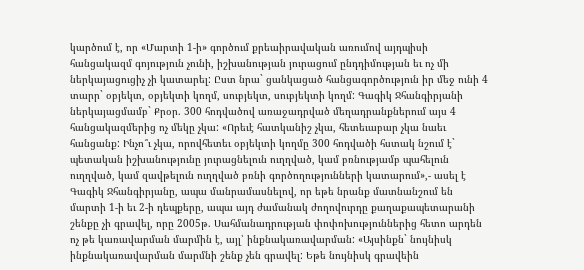կարծում է, որ «Մարտի 1-ի» գործում քրեաիրավական առումով այդպիսի հանցակազմ գոյություն չունի, իշխանության յուրացում ընդդիմության եւ ոչ մի ներկայացուցիչ չի կատարել: Ըստ նրա` ցանկացած հանցագործություն իր մեջ ունի 4 տարր` օբյեկտ, օբյեկտի կողմ, սուբյեկտ, սուբյեկտի կողմ: Գագիկ Ջհանգիրյանի ներկայացմամբ` Քրօր. 300 հոդվածով առաջադրված մեղադրանքներում այս 4 հանցակազմերից ոչ մեկը չկա: «Որեւէ հատկանիշ չկա, հետեւաբար չկա նաեւ հանցանք: Ինչո՞ւ չկա, որովհետեւ օբյեկտի կողմը 300 հոդվածի հստակ նշում է` պետական իշխանությունը յուրացնելուն ուղղված, կամ բռնությամբ պահելուն ուղղված, կամ զավթելուն ուղղված բռնի գործողությունների կատարում»,- ասել է Գագիկ Ջհանգիրյանը, ապա մանրամասնելով, որ եթե նրանք մատնանշում են մարտի 1-ի եւ 2-ի դեպքերը, ապա այդ ժամանակ ժողովուրդը քաղաքապետարանի շենքը չի գրավել, որը 2005թ. Սահմանադրության փոփոխություններից հետո արդեն ոչ թե կառավարման մարմին է, այլ՝ ինքնակառավարման: «Այսինքն` նույնիսկ ինքնակառավարման մարմնի շենք չեն գրավել: Եթե նույնիսկ գրավեին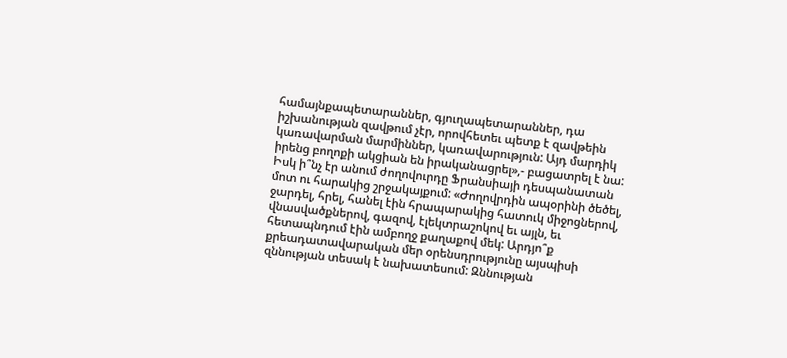համայնքապետարաններ, գյուղապետարաններ, դա իշխանության զավթում չէր, որովհետեւ պետք է զավթեին կառավարման մարմիններ, կառավարություն: Այդ մարդիկ իրենց բողոքի ակցիան են իրականացրել»,- բացատրել է նա: Իսկ ի՞նչ էր անում ժողովուրդը Ֆրանսիայի դեսպանատան մոտ ու հարակից շրջակայքում: «Ժողովրդին ապօրինի ծեծել, ջարդել, հրել, հանել էին հրապարակից հատուկ միջոցներով, վնասվածքներով, գազով, էլեկտրաշոկով եւ այլն, եւ հետապնդում էին ամբողջ քաղաքով մեկ: Արդյո՞ք քրեադատավարական մեր օրենսդրությունը այսպիսի զննության տեսակ է նախատեսում: Զննության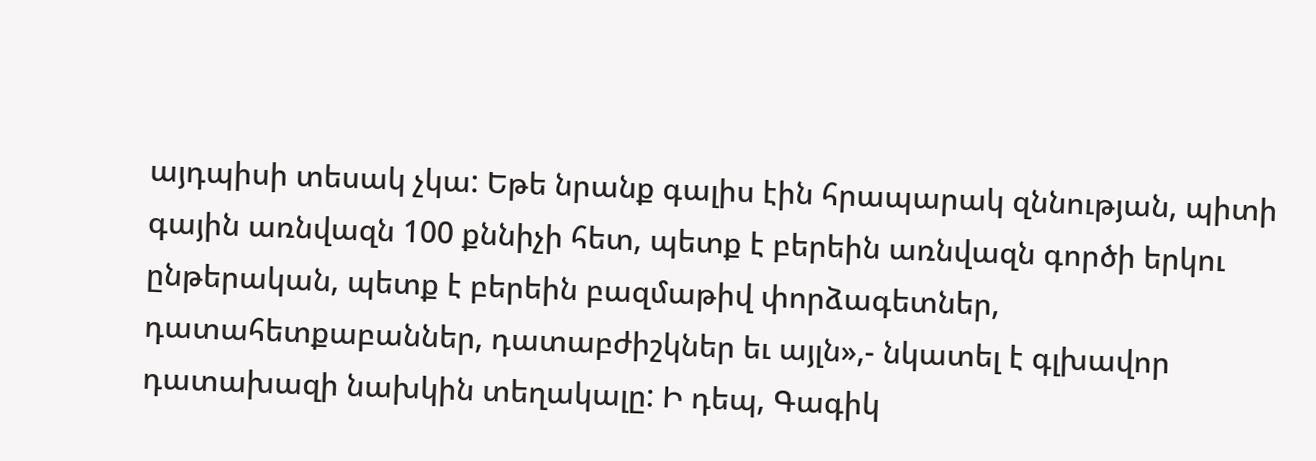այդպիսի տեսակ չկա: Եթե նրանք գալիս էին հրապարակ զննության, պիտի գային առնվազն 100 քննիչի հետ, պետք է բերեին առնվազն գործի երկու ընթերական, պետք է բերեին բազմաթիվ փորձագետներ, դատահետքաբաններ, դատաբժիշկներ եւ այլն»,- նկատել է գլխավոր դատախազի նախկին տեղակալը: Ի դեպ, Գագիկ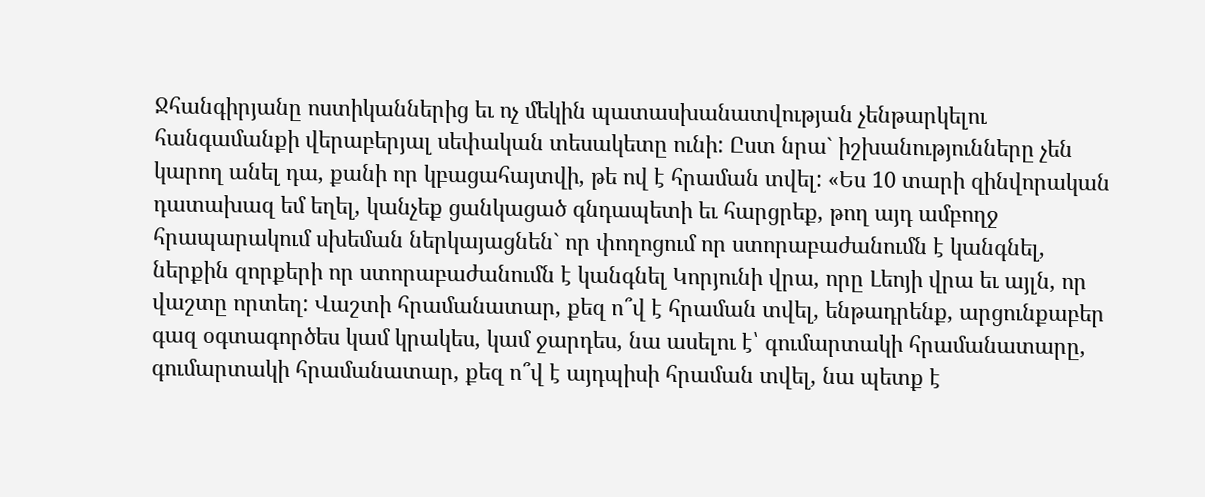Ջհանգիրյանը ոստիկաններից եւ ոչ մեկին պատասխանատվության չենթարկելու հանգամանքի վերաբերյալ սեփական տեսակետը ունի: Ըստ նրա` իշխանությունները չեն կարող անել դա, քանի որ կբացահայտվի, թե ով է հրաման տվել: «Ես 10 տարի զինվորական դատախազ եմ եղել, կանչեք ցանկացած գնդապետի եւ հարցրեք, թող այդ ամբողջ հրապարակում սխեման ներկայացնեն` որ փողոցում որ ստորաբաժանումն է կանգնել, ներքին զորքերի որ ստորաբաժանումն է կանգնել Կորյունի վրա, որը Լեոյի վրա եւ այլն, որ վաշտը որտեղ: Վաշտի հրամանատար, քեզ ո՞վ է հրաման տվել, ենթադրենք, արցունքաբեր գազ օգտագործես կամ կրակես, կամ ջարդես, նա ասելու է՝ գումարտակի հրամանատարը, գումարտակի հրամանատար, քեզ ո՞վ է այդպիսի հրաման տվել, նա պետք է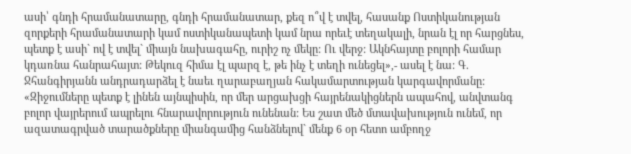ասի՝ գնդի հրամանատարը, գնդի հրամանատար, քեզ ո՞վ է տվել, հասանք Ոստիկանության զորքերի հրամանատարի կամ ոստիկանապետի կամ նրա որեւէ տեղակալի, նրան էլ որ հարցնես, պետք է ասի` ով է տվել` միայն նախագահը, ուրիշ ոչ մեկը: Ու վերջ: Ակնհայտը բոլորի համար կդառնա հանրահայտ: Թեկուզ հիմա էլ պարզ է, թե ինչ է տեղի ունեցել»,- ասել է նա: Գ. Ջհանգիրյանն անդրադարձել է նաեւ ղարաբաղյան հակամարտության կարգավորմանը: «Զիջումները պետք է լինեն այնպիսին, որ մեր արցախցի հայրենակիցներն ապահով, անվտանգ բոլոր վայրերում ապրելու հնարավորություն ունենան: Ես շատ մեծ մտավախություն ունեմ, որ ազատագրված տարածքները միանգամից հանձնելով` մենք 6 օր հետո ամբողջ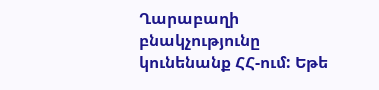Ղարաբաղի բնակչությունը կունենանք ՀՀ-ում: Եթե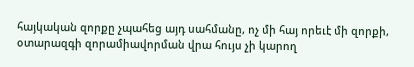հայկական զորքը չպահեց այդ սահմանը, ոչ մի հայ որեւէ մի զորքի, օտարազգի զորամիավորման վրա հույս չի կարող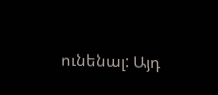ունենալ: Այդ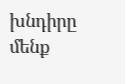խնդիրը մենք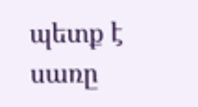պետք է սառը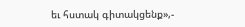եւ հստակ գիտակցենք»,-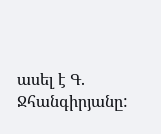ասել է Գ. Ջհանգիրյանը: